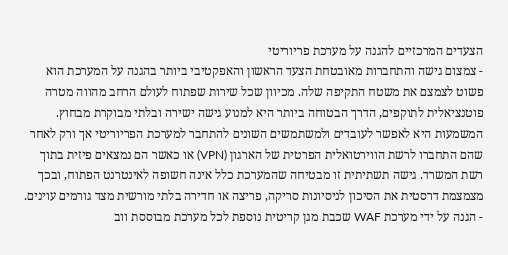הצעדים המרכזיים להגנה על מערכת פריוריטי
- צמצום גישה והתחברות מאובטחת הצעד הראשון והאפקטיבי ביותר בהגנה על המערכת הוא פשוט לצמצם את משטח התקיפה שלה. מכיוון שכל שירות שפתוח לעולם הרחב מהווה מטרה פוטנציאלית לתוקפים, הדרך הבטוחה ביותר היא למנוע גישה ישירה ובלתי מבוקרת מבחוץ. המשמעות היא לאפשר לעובדים ולמשתמשים השונים להתחבר למערכת הפריוריטי אך ורק לאחר שהם התחברו לרשת הווירטואלית הפרטית של הארגון (VPN) או כאשר הם נמצאים פיזית בתוך רשת המשרד. גישה תשתיתית זו מבטיחה שהמערכת כלל אינה חשופה לאינטרנט הפתוח, ובכך מצמצמת דרסטית את הסיכון לניסיונות סריקה, פריצה או חדירה בלתי מורשית מצד גורמים עוינים.
- הגנה על ידי מערכת WAF שכבת מגן קריטית נוספת לכל מערכת מבוססת ווב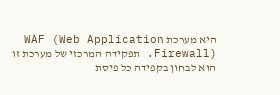היא מערכת WAF (Web Application Firewall). תפקידה המרכזי של מערכת זו הוא לבחון בקפידה כל פיסת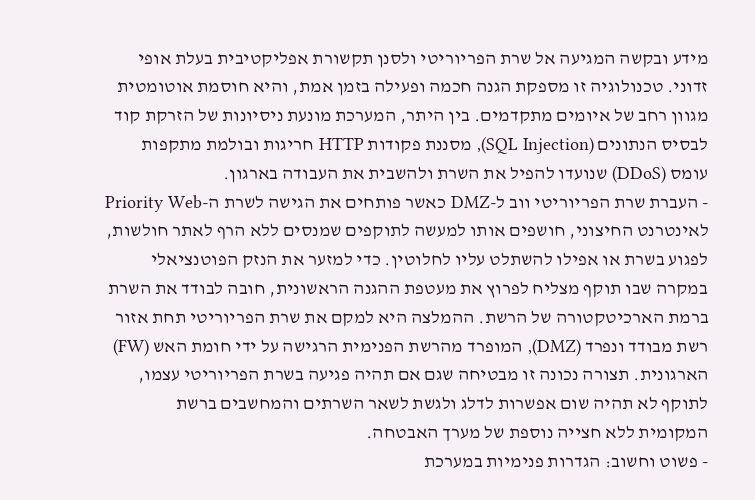מידע ובקשה המגיעה אל שרת הפריוריטי ולסנן תקשורת אפליקטיבית בעלת אופי זדוני. טכנולוגיה זו מספקת הגנה חכמה ופעילה בזמן אמת, והיא חוסמת אוטומטית מגוון רחב של איומים מתקדמים. בין היתר, המערכת מונעת ניסיונות של הזרקת קוד לבסיס הנתונים (SQL Injection), מסננת פקודות HTTP חריגות ובולמת מתקפות עומס (DDoS) שנועדו להפיל את השרת ולהשבית את העבודה בארגון.
- העברת שרת הפריוריטי ווב ל-DMZ כאשר פותחים את הגישה לשרת ה-Priority Web לאינטרנט החיצוני, חושפים אותו למעשה לתוקפים שמנסים ללא הרף לאתר חולשות, לפגוע בשרת או אפילו להשתלט עליו לחלוטין. כדי למזער את הנזק הפוטנציאלי במקרה שבו תוקף מצליח לפרוץ את מעטפת ההגנה הראשונית, חובה לבודד את השרת ברמת הארכיטקטורה של הרשת. ההמלצה היא למקם את שרת הפריוריטי תחת אזור רשת מבודד ונפרד (DMZ), המופרד מהרשת הפנימית הרגישה על ידי חומת האש (FW) הארגונית. תצורה נכונה זו מבטיחה שגם אם תהיה פגיעה בשרת הפריוריטי עצמו, לתוקף לא תהיה שום אפשרות לדלג ולגשת לשאר השרתים והמחשבים ברשת המקומית ללא חצייה נוספת של מערך האבטחה.
- פשוט וחשוב: הגדרות פנימיות במערכת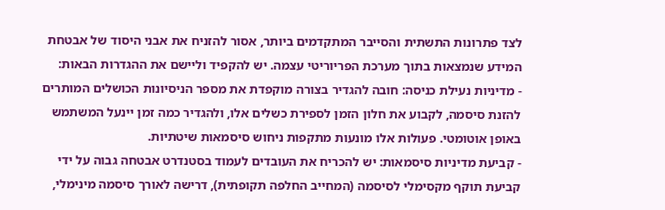לצד פתרונות התשתית והסייבר המתקדמים ביותר, אסור להזניח את אבני היסוד של אבטחת המידע שנמצאות בתוך מערכת הפריוריטי עצמה. יש להקפיד וליישם את ההגדרות הבאות:
- מדיניות נעילת כניסה: חובה להגדיר בצורה מוקפדת את מספר הניסיונות הכושלים המותרים להזנת סיסמה, לקבוע את חלון הזמן לספירת כשלים אלו, ולהגדיר כמה זמן יינעל המשתמש באופן אוטומטי. פעולות אלו מונעות מתקפות ניחוש סיסמאות שיטתיות.
- קביעת מדיניות סיסמאות: יש להכריח את העובדים לעמוד בסטנדרט אבטחה גבוה על ידי קביעת תוקף מקסימלי לסיסמה (המחייב החלפה תקופתית), דרישה לאורך סיסמה מינימלי,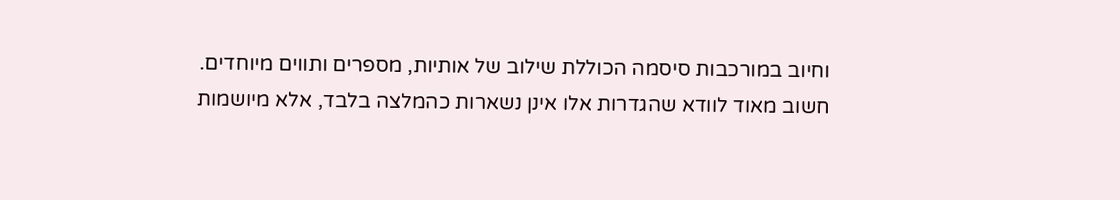וחיוב במורכבות סיסמה הכוללת שילוב של אותיות, מספרים ותווים מיוחדים.
חשוב מאוד לוודא שהגדרות אלו אינן נשארות כהמלצה בלבד, אלא מיושמות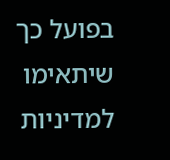בפועל כך שיתאימו למדיניות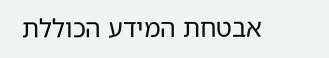אבטחת המידע הכוללת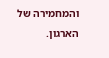והמחמירה של הארגון.